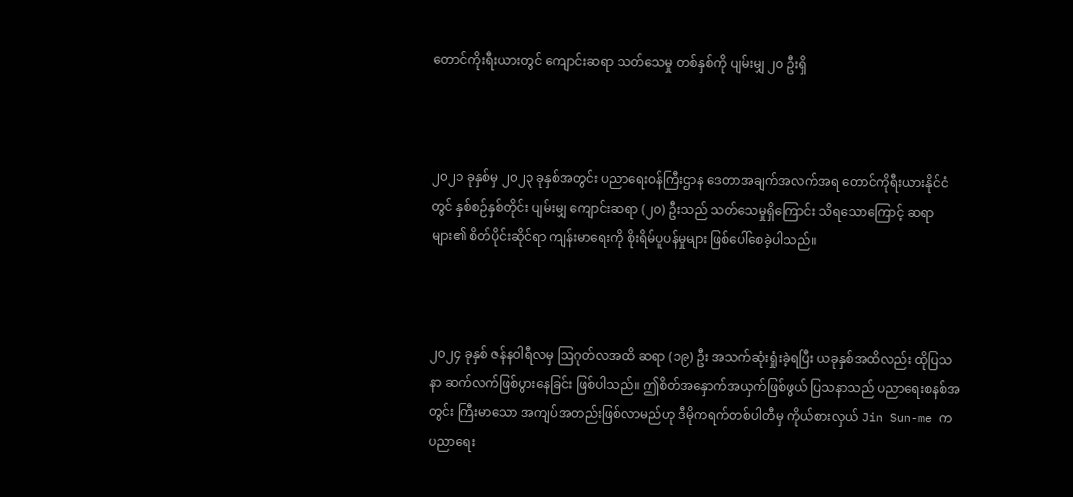တောင်ကိုးရီးယားတွင် ကျောင်းဆရာ သတ်သေမှု တစ်နှစ်ကို ပျမ်းမျှ ၂၀ ဦးရှိ



၂၀၂၁ ခုနှစ်မှ ၂၀၂၃ ခုနှစ်အတွင်း ပညာရေးဝန်ကြီးဌာန ဒေတာအချက်အလက်အရ တောင်ကိုရီးယားနိုင်ငံတွင် နှစ်စဉ်နှစ်တိုင်း ပျမ်းမျှ ကျောင်းဆရာ (၂၀) ဦးသည် သတ်သေမှုရှိကြောင်း သိရသောကြောင့် ဆရာများ၏ စိတ်ပိုင်းဆိုင်ရာ ကျန်းမာရေးကို စိုးရိမ်ပူပန်မှုများ ဖြစ်ပေါ်စေခဲ့ပါသည်။



၂၀၂၄ ခုနှစ် ဇန်နဝါရီလမှ ဩဂုတ်လအထိ ဆရာ (၁၉) ဦး အသက်ဆုံးရှုံးခဲ့ရပြီး ယခုနှစ်အထိလည်း ထိုပြသနာ ဆက်လက်ဖြစ်ပွားနေခြင်း ဖြစ်ပါသည်။ ဤစိတ်အနှောက်အယှက်ဖြစ်ဖွယ် ပြသနာသည် ပညာရေးစနစ်အတွင်း ကြီးမာသော အကျပ်အတည်းဖြစ်လာမည်ဟု ဒီမိုကရက်တစ်ပါတီမှ ကိုယ်စားလှယ် Jin Sun-me က ပညာရေး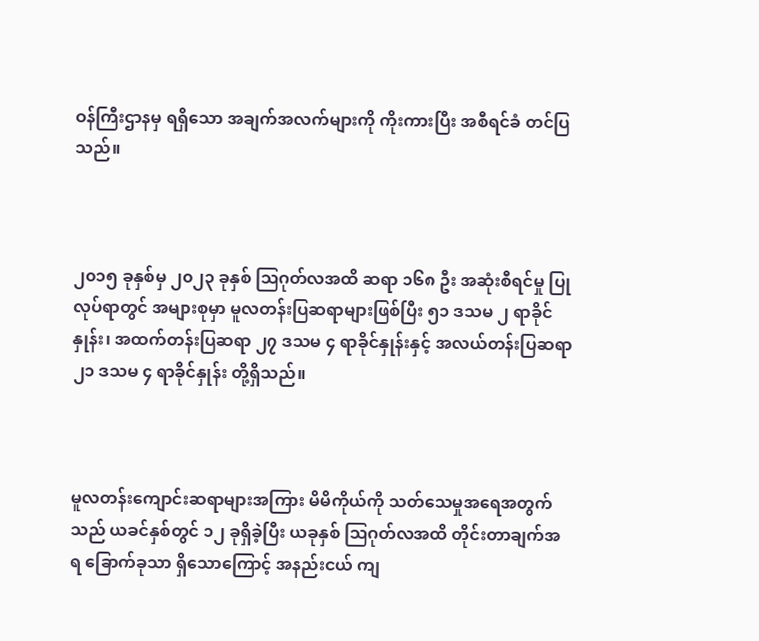ဝန်ကြီးဌာနမှ ရရှိသော အချက်အလက်များကို ကိုးကားပြီး အစီရင်ခံ တင်ပြသည်။



၂၀၁၅ ခုနှစ်မှ ၂၀၂၃ ခုနှစ် ဩဂုတ်လအထိ ဆရာ ၁၆၈ ဦး အဆုံးစီရင်မှု ပြုလုပ်ရာတွင် အများစုမှာ မူလတန်းပြဆရာများဖြစ်ပြီး ၅၁ ဒသမ ၂ ရာခိုင်နှုန်း၊ အထက်တန်းပြဆရာ ၂၇ ဒသမ ၄ ရာခိုင်နှုန်းနှင့် အလယ်တန်းပြဆရာ ၂၁ ဒသမ ၄ ရာခိုင်နှုန်း တို့ရှိသည်။



မူလတန်းကျောင်းဆရာများအကြား မိမိကိုယ်ကို သတ်သေမှုအရေအတွက်သည် ယခင်နှစ်တွင် ၁၂ ခုရှိခဲ့ပြီး ယခုနှစ် ဩဂုတ်လအထိ တိုင်းတာချက်အရ ခြောက်ခုသာ ရှိသောကြောင့် အနည်းငယ် ကျ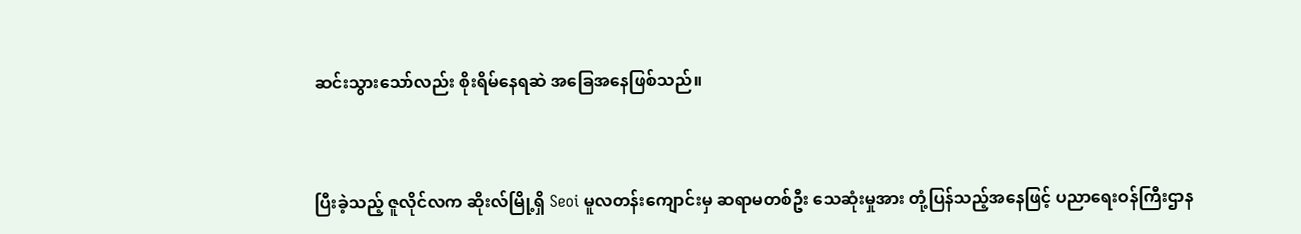ဆင်းသွားသော်လည်း စိုးရိမ်နေရဆဲ အခြေအနေဖြစ်သည်။



ပြီးခဲ့သည့် ဇူလိုင်လက ဆိုးလ်မြို့ရှိ Seoi မူလတန်းကျောင်းမှ ဆရာမတစ်ဦး သေဆုံးမှုအား တုံ့ပြန်သည့်အနေဖြင့် ပညာရေးဝန်ကြီးဌာန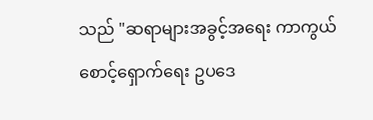သည် "ဆရာများအခွင့်အရေး ကာကွယ်စောင့်ရှောက်ရေး ဥပဒေ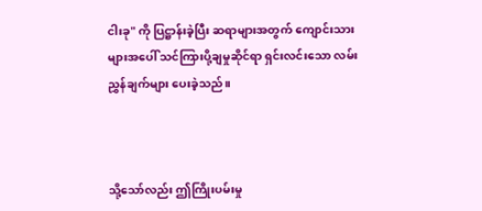ငါးခု" ကို ပြဋ္ဌာန်းခဲ့ပြီး ဆရာများအတွက် ကျောင်းသားများအပေါ် သင်ကြားပို့ချမှုဆိုင်ရာ ရှင်းလင်းသော လမ်းညွှန်ချက်များ ပေးခဲ့သည်။



သို့သော်လည်း ဤကြိုးပမ်းမှု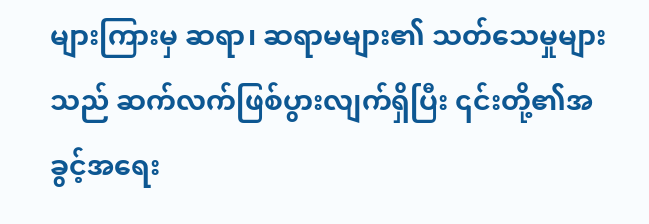များကြားမှ ဆရာ၊ ဆရာမများ၏ သတ်သေမှုများသည် ဆက်လက်ဖြစ်ပွားလျက်ရှိပြီး ၎င်းတို့၏အခွင့်အရေး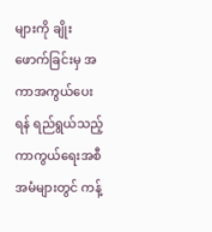များကို ချိုးဖောက်ခြင်းမှ အကာအကွယ်ပေးရန် ရည်ရွယ်သည့် ကာကွယ်ရေးအစီအမံများတွင် ကန့်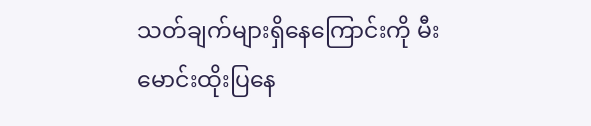သတ်ချက်များရှိနေကြောင်းကို မီးမောင်းထိုးပြနေ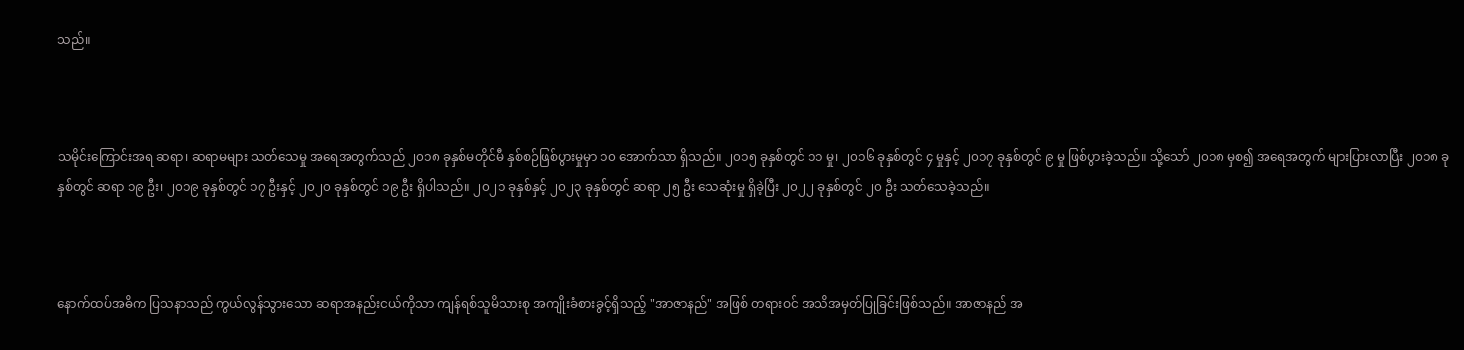သည်။



သမိုင်းကြောင်းအရ ဆရာ၊ ဆရာမများ သတ်သေမှု အရေအတွက်သည် ၂၀၁၈ ခုနှစ်မတိုင်မီ နှစ်စဉ်ဖြစ်ပွားမှုမှာ ၁၀ အောက်သာ ရှိသည်။ ၂၀၁၅ ခုနှစ်တွင် ၁၁ မှု၊ ၂၀၁၆ ခုနှစ်တွင် ၄ မှုနှင့် ၂၀၁၇ ခုနှစ်တွင် ၉ မှု ဖြစ်ပွားခဲ့သည်။ သို့သော် ၂၀၁၈ မှစ၍ အရေအတွက် များပြားလာပြီး ၂၀၁၈ ခုနှစ်တွင် ဆရာ ၁၉ ဦး၊ ၂၀၁၉ ခုနှစ်တွင် ၁၇ ဦးနှင့် ၂၀၂၀ ခုနှစ်တွင် ၁၉ ဦး ရှိပါသည်။ ၂၀၂၁ ခုနှစ်နှင့် ၂၀၂၃ ခုနှစ်တွင် ဆရာ ၂၅ ဦး သေဆုံးမှု ရှိခဲ့ပြီး ၂၀၂၂ ခုနှစ်တွင် ၂၀ ဦး သတ်သေခဲ့သည်။



နောက်ထပ်အဓိက ပြသနာသည် ကွယ်လွန်သွားသော ဆရာအနည်းငယ်ကိုသာ ကျန်ရစ်သူမိသားစု အကျိုးခံစားခွင့်ရှိသည့် "အာဇာနည်" အဖြစ် တရားဝင် အသိအမှတ်ပြုခြင်းဖြစ်သည်။ အာဇာနည် အ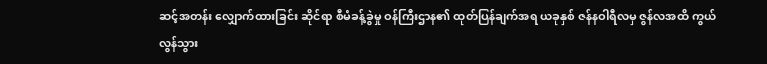ဆင့်အတန်း လျှောက်ထားခြင်း ဆိုင်ရာ စီမံခန့်ခွဲမှု ဝန်ကြီးဌာန၏ ထုတ်ပြန်ချက်အရ ယခုနှစ် ဇန်နဝါရီလမှ ဇွန်လအထိ ကွယ်လွန်သွား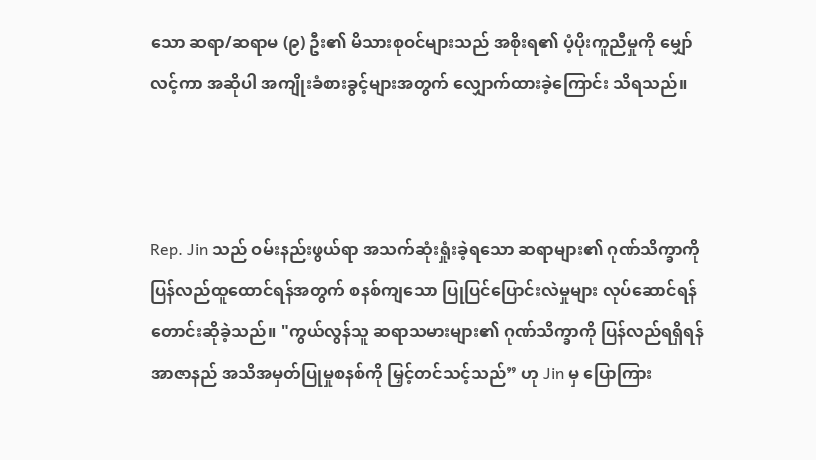သော ဆရာ/ဆရာမ (၉) ဦး၏ မိသားစုဝင်များသည် အစိုးရ၏ ပံ့ပိုးကူညီမှုကို မျှော်လင့်ကာ အဆိုပါ အကျိုးခံစားခွင့်များအတွက် လျှောက်ထားခဲ့ကြောင်း သိရသည်။



Rep. Jin သည် ဝမ်းနည်းဖွယ်ရာ အသက်ဆုံးရှုံးခဲ့ရသော ဆရာများ၏ ဂုဏ်သိက္ခာကို ပြန်လည်ထူထောင်ရန်အတွက် စနစ်ကျသော ပြုပြင်ပြောင်းလဲမှုများ လုပ်ဆောင်ရန် တောင်းဆိုခဲ့သည်။ "ကွယ်လွန်သူ ဆရာသမားများ၏ ဂုဏ်သိက္ခာကို ပြန်လည်ရရှိရန် အာဇာနည် အသိအမှတ်ပြုမှုစနစ်ကို မြှင့်တင်သင့်သည်” ဟု Jin မှ ပြောကြား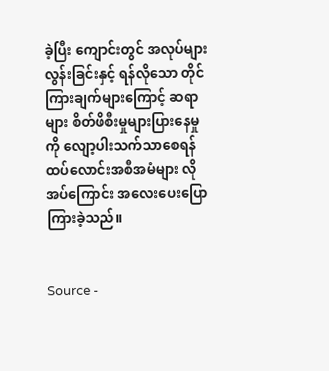ခဲ့ပြီး ကျောင်းတွင် အလုပ်များလွန်းခြင်းနှင့် ရန်လိုသော တိုင်ကြားချက်များကြောင့် ဆရာများ စိတ်ဖိစီးမှုများပြားနေမှုကို လျော့ပါးသက်သာစေရန် ထပ်လောင်းအစီအမံများ လိုအပ်ကြောင်း အလေးပေးပြောကြားခဲ့သည်။


Source -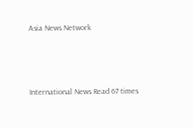Asia News Network



International News Read 67 times